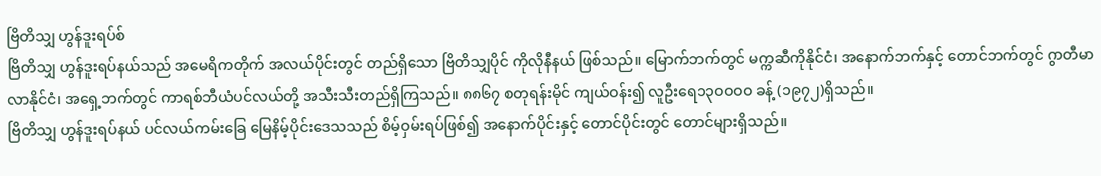ဗြိတိသျှ ဟွန်ဒူးရပ်စ်
ဗြိတိသျှ ဟွန်ဒူးရပ်နယ်သည် အမေရိကတိုက် အလယ်ပိုင်းတွင် တည်ရှိသော ဗြိတိသျှပိုင် ကိုလိုနီနယ် ဖြစ်သည်။ မြောက်ဘက်တွင် မက္ကဆီကိုနိုင်ငံ၊ အနောက်ဘက်နှင့် တောင်ဘက်တွင် ဂွာတီမာလာနိုင်ငံ၊ အရှေ့ဘက်တွင် ကာရစ်ဘီယံပင်လယ်တို့ အသီးသီးတည်ရှိကြသည်။ ၈၈၆၇ စတုရန်းမိုင် ကျယ်ဝန်း၍ လူဦးရေ၁၃ဝဝဝဝ ခန့် (၁၉၇၂)ရှိသည်။
ဗြိတိသျှ ဟွန်ဒူးရပ်နယ် ပင်လယ်ကမ်းခြေ မြေနိမ့်ပိုင်းဒေသသည် စိမ့်ဝှမ်းရပ်ဖြစ်၍ အနောက်ပိုင်းနှင့် တောင်ပိုင်းတွင် တောင်များရှိသည်။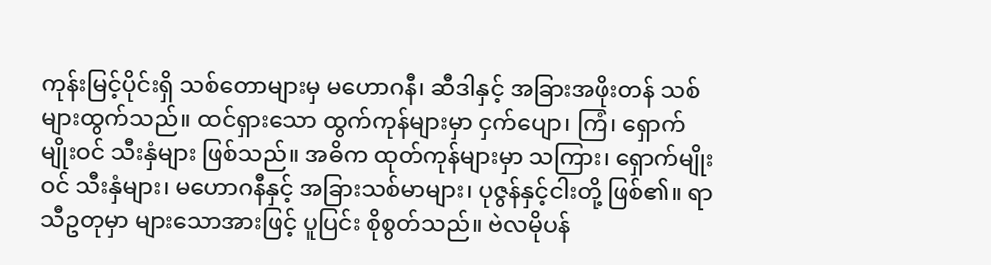ကုန်းမြင့်ပိုင်းရှိ သစ်တောများမှ မဟောဂနီ၊ ဆီဒါနှင့် အခြားအဖိုးတန် သစ်များထွက်သည်။ ထင်ရှားသော ထွက်ကုန်များမှာ ငှက်ပျော၊ ကြံ၊ ရှောက်မျိုးဝင် သီးနှံများ ဖြစ်သည်။ အဓိက ထုတ်ကုန်များမှာ သကြား၊ ရှောက်မျိုးဝင် သီးနှံများ၊ မဟောဂနီနှင့် အခြားသစ်မာများ၊ ပုဇွန်နှင့်ငါးတို့ ဖြစ်၏။ ရာသီဥတုမှာ များသောအားဖြင့် ပူပြင်း စိုစွတ်သည်။ ဗဲလမိုပန်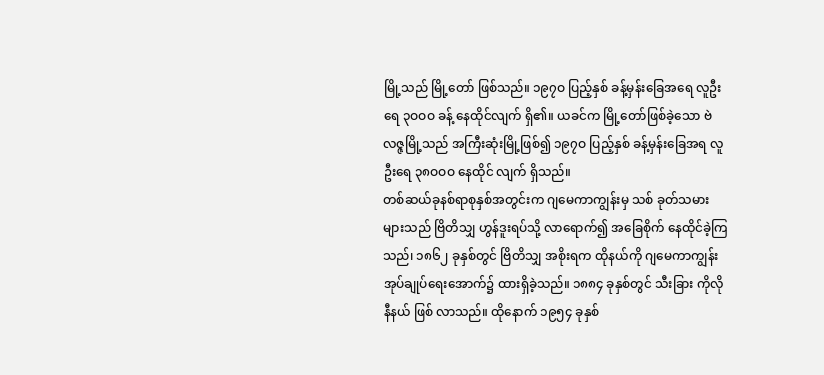မြို့သည် မြို့တော် ဖြစ်သည်။ ၁၉၇ဝ ပြည့်နှစ် ခန့်မှန်းခြေအရေ လူဦးရေ ၃ဝဝဝ ခန့် နေထိုင်လျက် ရှိ၏။ ယခင်က မြို့တော်ဖြစ်ခဲ့သော ဗဲလဇ္ဇမြို့သည် အကြီးဆုံးမြို့ဖြစ်၍ ၁၉၇ဝ ပြည့်နှစ် ခန့်မှန်းခြေအရ လူဦးရေ ၃၈ဝဝဝ နေထိုင် လျက် ရှိသည်။
တစ်ဆယ်ခုနစ်ရာစုနှစ်အတွင်းက ဂျမေကာကျွန်းမှ သစ် ခုတ်သမားများသည် ဗြိတိသျှ ဟွန်ဒူးရပ်သို့ လာရောက်၍ အခြေစိုက် နေထိုင်ခဲ့ကြသည်၊ ၁၈၆၂ ခုနှစ်တွင် ဗြိတိသျှ အစိုးရက ထိုနယ်ကို ဂျမေကာကျွန်း အုပ်ချုပ်ရေးအောက်၌ ထားရှိခဲ့သည်။ ၁၈၈၄ ခုနှစ်တွင် သီးခြား ကိုလိုနီနယ် ဖြစ် လာသည်။ ထိုနောက် ၁၉၅၄ ခုနှစ်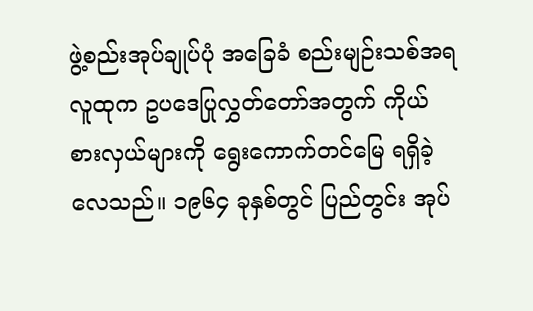ဖွဲ့စည်းအုပ်ချုပ်ပုံ အခြေခံ စည်းမျဉ်းသစ်အရ လူထုက ဥပဒေပြုလွှတ်တော်အတွက် ကိုယ် စားလှယ်များကို ရွေးကောက်တင်မြေ ရရှိခဲ့လေသည်။ ၁၉၆၄ ခုနှစ်တွင် ပြည်တွင်း အုပ်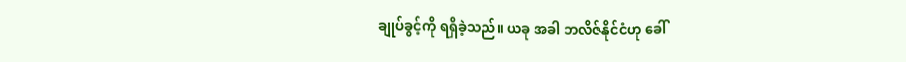ချုပ်ခွင့်ကို ရရှိခဲ့သည်။ ယခု အခါ ဘလိဇ်နိုင်ငံဟု ခေါ်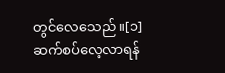တွင်လေသေည်။[၁]
ဆက်စပ်လေ့လာရန်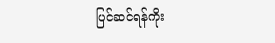ပြင်ဆင်ရန်ကိုး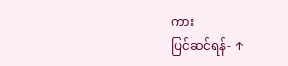ကား
ပြင်ဆင်ရန်- ↑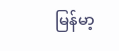မြန်မာ့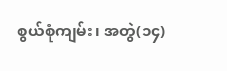စွယ်စုံကျမ်း၊ အတွဲ(၁၄)